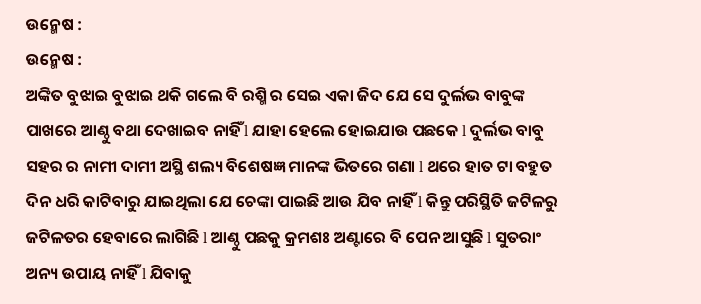ଉନ୍ମେଷ :
ଉନ୍ମେଷ :
ଅଙ୍କିତ ବୁଝାଇ ବୁଝାଇ ଥକି ଗଲେ ବି ରଶ୍ମି ର ସେଇ ଏକା ଜିଦ ଯେ ସେ ଦୁର୍ଲଭ ବାବୁଙ୍କ ପାଖରେ ଆଣ୍ଠୁ ବଥା ଦେଖାଇବ ନାହିଁ l ଯାହା ହେଲେ ହୋଇଯାଉ ପଛକେ l ଦୁର୍ଲଭ ବାବୁ ସହର ର ନାମୀ ଦାମୀ ଅସ୍ଥି ଶଲ୍ୟ ବିଶେଷଜ୍ଞ ମାନଙ୍କ ଭିତରେ ଗଣା l ଥରେ ହାତ ଟା ବହୁତ ଦିନ ଧରି କାଟିବାରୁ ଯାଇଥିଲା ଯେ ଚେଙ୍କା ପାଇଛି ଆଉ ଯିବ ନାହିଁ l କିନ୍ତୁ ପରିସ୍ଥିତି ଜଟିଳରୁ ଜଟିଳତର ହେବାରେ ଲାଗିଛି l ଆଣ୍ଠୁ ପଛକୁ କ୍ରମଶଃ ଅଣ୍ଟାରେ ବି ପେନ ଆସୁଛି l ସୁତରାଂ ଅନ୍ୟ ଉପାୟ ନାହିଁ l ଯିବାକୁ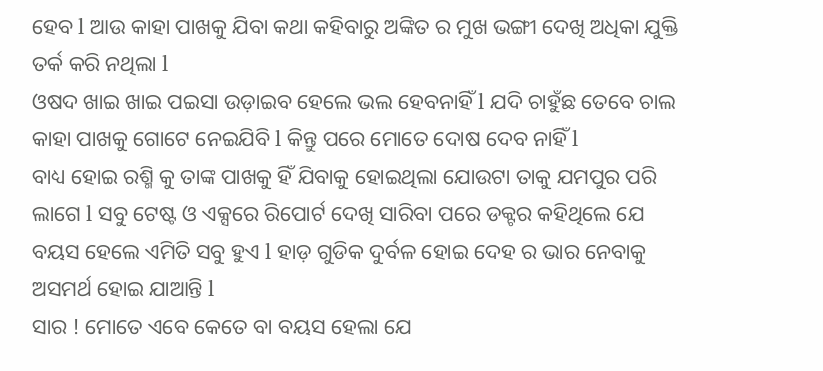ହେବ l ଆଉ କାହା ପାଖକୁ ଯିବା କଥା କହିବାରୁ ଅଙ୍କିତ ର ମୁଖ ଭଙ୍ଗୀ ଦେଖି ଅଧିକା ଯୁକ୍ତି ତର୍କ କରି ନଥିଲା l
ଓଷଦ ଖାଇ ଖାଇ ପଇସା ଉଡ଼ାଇବ ହେଲେ ଭଲ ହେବନାହିଁ l ଯଦି ଚାହୁଁଛ ତେବେ ଚାଲ କାହା ପାଖକୁ ଗୋଟେ ନେଇଯିବି l କିନ୍ତୁ ପରେ ମୋତେ ଦୋଷ ଦେବ ନାହିଁ l
ବାଧ୍ୟ ହୋଇ ରଶ୍ମି କୁ ତାଙ୍କ ପାଖକୁ ହିଁ ଯିବାକୁ ହୋଇଥିଲା ଯୋଉଟା ତାକୁ ଯମପୁର ପରି ଲାଗେ l ସବୁ ଟେଷ୍ଟ ଓ ଏକ୍ସରେ ରିପୋର୍ଟ ଦେଖି ସାରିବା ପରେ ଡକ୍ଟର କହିଥିଲେ ଯେ ବୟସ ହେଲେ ଏମିତି ସବୁ ହୁଏ l ହାଡ଼ ଗୁଡିକ ଦୁର୍ବଳ ହୋଇ ଦେହ ର ଭାର ନେବାକୁ ଅସମର୍ଥ ହୋଇ ଯାଆନ୍ତି l
ସାର ! ମୋତେ ଏବେ କେତେ ବା ବୟସ ହେଲା ଯେ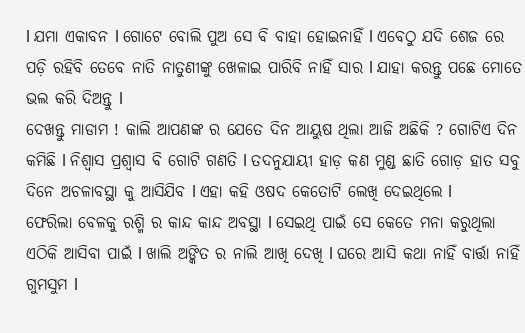l ଯମା ଏକାବନ l ଗୋଟେ ବୋଲି ପୁଅ ସେ ବି ବାହା ହୋଇନାହିଁ l ଏବେଠୁ ଯଦି ଶେଜ ରେ ପଡ଼ି ରହିବି ତେବେ ନାତି ନାତୁଣୀଙ୍କୁ ଖେଳାଇ ପାରିବି ନାହିଁ ସାର l ଯାହା କରନ୍ତୁ ପଛେ ମୋତେ ଭଲ କରି ଦିଅନ୍ତୁ l
ଦେଖନ୍ତୁ ମାଡାମ ! କାଲି ଆପଣଙ୍କ ର ଯେତେ ଦିନ ଆୟୁଷ ଥିଲା ଆଜି ଅଛିକି ? ଗୋଟିଏ ଦିନ କମିଛି l ନିଶ୍ୱାସ ପ୍ରଶ୍ୱାସ ବି ଗୋଟି ଗଣତି l ତଦନୁଯାୟୀ ହାଡ଼ କଣ ମୁଣ୍ଡ ଛାତି ଗୋଡ଼ ହାତ ସବୁ ଦିନେ ଅଚଳାବସ୍ଥା କୁ ଆସିଯିବ l ଏହା କହି ଓଷଦ କେତୋଟି ଲେଖି ଦେଇଥିଲେ l
ଫେରିଲା ବେଳକୁ ରଶ୍ମି ର କାନ୍ଦ କାନ୍ଦ ଅବସ୍ଥା l ସେଇଥି ପାଇଁ ସେ କେତେ ମନା କରୁଥିଲା ଏଠିକି ଆସିବା ପାଇଁ l ଖାଲି ଅଙ୍କିତ ର ନାଲି ଆଖି ଦେଖି l ଘରେ ଆସି କଥା ନାହିଁ ବାର୍ତ୍ତା ନାହିଁ ଗୁମସୁମ l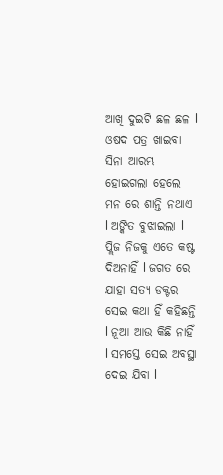ଆଖି ଦୁଇଟି ଛଳ ଛଳ l ଓଷଦ ପତ୍ର ଖାଇବା ସିନା ଆରମ୍ଭ ହୋଇଗଲା ହେଲେ ମନ ରେ ଶାନ୍ତି ନଥାଏ l ଅଙ୍କିତ ବୁଝାଇଲା l
ପ୍ଲିଜ ନିଜକୁ ଏତେ କଷ୍ଟ ଦିଅନାହିଁ l ଜଗତ ରେ ଯାହା ସତ୍ୟ ଡକ୍ଟର ସେଇ କଥା ହିଁ କହିଛନ୍ତି l ନୂଆ ଆଉ କିଛି ନାହିଁ l ସମସ୍ତେ ସେଇ ଅବସ୍ଥା ଦେଇ ଯିବା l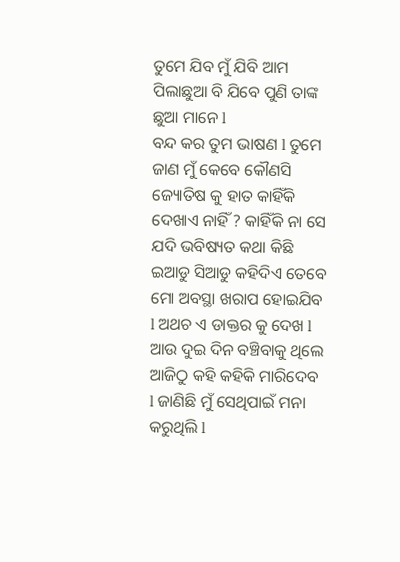ତୁମେ ଯିବ ମୁଁ ଯିବି ଆମ ପିଲାଛୁଆ ବି ଯିବେ ପୁଣି ତାଙ୍କ ଛୁଆ ମାନେ l
ବନ୍ଦ କର ତୁମ ଭାଷଣ l ତୁମେ ଜାଣ ମୁଁ କେବେ କୌଣସି ଜ୍ୟୋତିଷ କୁ ହାତ କାହିଁକି ଦେଖାଏ ନାହିଁ ? କାହିଁକି ନା ସେ ଯଦି ଭବିଷ୍ୟତ କଥା କିଛି ଇଆଡୁ ସିଆଡୁ କହିଦିଏ ତେବେ ମୋ ଅବସ୍ଥା ଖରାପ ହୋଇଯିବ l ଅଥଚ ଏ ଡାକ୍ତର କୁ ଦେଖ l ଆଉ ଦୁଇ ଦିନ ବଞ୍ଚିବାକୁ ଥିଲେ ଆଜିଠୁ କହି କହିକି ମାରିଦେବ l ଜାଣିଛି ମୁଁ ସେଥିପାଇଁ ମନା କରୁଥିଲି l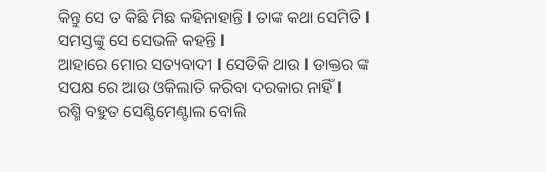କିନ୍ତୁ ସେ ତ କିଛି ମିଛ କହିନାହାନ୍ତି l ତାଙ୍କ କଥା ସେମିତି l ସମସ୍ତଙ୍କୁ ସେ ସେଭଳି କହନ୍ତି l
ଆହାରେ ମୋର ସତ୍ୟବାଦୀ l ସେତିକି ଥାଉ l ଡାକ୍ତର ଙ୍କ ସପକ୍ଷ ରେ ଆଉ ଓକିଲାତି କରିବା ଦରକାର ନାହିଁ l
ରଶ୍ମି ବହୁତ ସେଣ୍ଟିମେଣ୍ଟାଲ ବୋଲି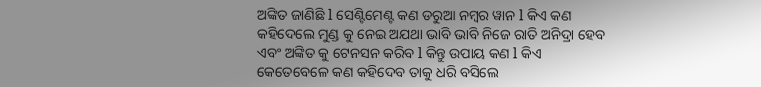ଅଙ୍କିତ ଜାଣିଛି l ସେଣ୍ଟିମେଣ୍ଟ କଣ ଡରୁଆ ନମ୍ବର ୱାନ l କିଏ କଣ କହିଦେଲେ ମୁଣ୍ଡ କୁ ନେଇ ଅଯଥା ଭାବି ଭାବି ନିଜେ ରାତି ଅନିଦ୍ରା ହେବ ଏବଂ ଅଙ୍କିତ କୁ ଟେନସନ କରିବ l କିନ୍ତୁ ଉପାୟ କଣ l କିଏ କେତେବେଳେ କଣ କହିଦେବ ତାକୁ ଧରି ବସିଲେ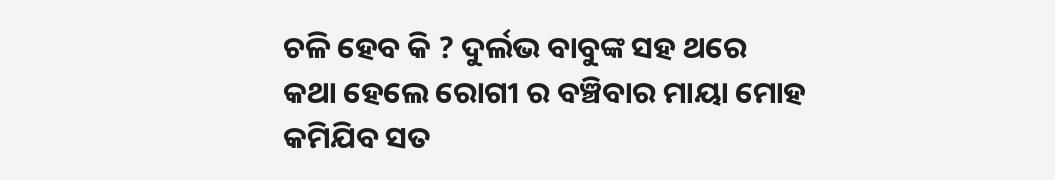ଚଳି ହେବ କି ? ଦୁର୍ଲଭ ବାବୁଙ୍କ ସହ ଥରେ କଥା ହେଲେ ରୋଗୀ ର ବଞ୍ଚିବାର ମାୟା ମୋହ କମିଯିବ ସତ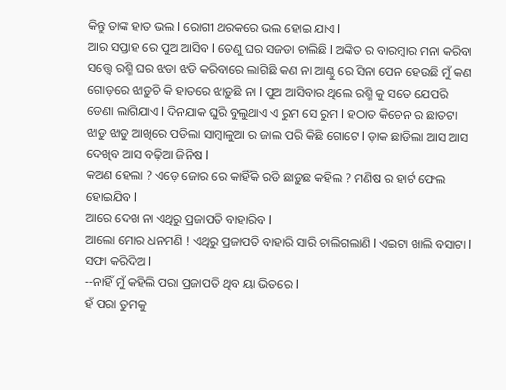କିନ୍ତୁ ତାଙ୍କ ହାତ ଭଲ l ରୋଗୀ ଥରକରେ ଭଲ ହୋଇ ଯାଏ l
ଆର ସପ୍ତାହ ରେ ପୁଅ ଆସିବ l ତେଣୁ ଘର ସଜଡା ଚାଲିଛି l ଅଙ୍କିତ ର ବାରମ୍ବାର ମନା କରିବା ସତ୍ତ୍ୱେ ରଶ୍ମି ଘର ଝଡା ଝଡି କରିବାରେ ଲାଗିଛି କଣ ନା ଆଣ୍ଠୁ ରେ ସିନା ପେନ ହେଉଛି ମୁଁ କଣ ଗୋଡ଼ରେ ଝାଡ଼ୁଚି କି ହାତରେ ଝାଡ଼ୁଛି ନା l ପୁଅ ଆସିବାର ଥିଲେ ରଶ୍ମି କୁ ସତେ ଯେପରି ଡେଣା ଲାଗିଯାଏ l ଦିନଯାକ ଘୁରି ବୁଲୁଥାଏ ଏ ରୁମ ସେ ରୁମ l ହଠାତ କିଚେନ ର ଛାତଟା ଝାଡୁ ଝାଡୁ ଆଖିରେ ପଡିଲା ସାମ୍ବାଳୁଆ ର ଜାଲ ପରି କିଛି ଗୋଟେ l ଡ଼ାକ ଛାଡିଲା ଆସ ଆସ ଦେଖିବ ଆସ ବଢ଼ିଆ ଜିନିଷ l
କଅଣ ହେଲା ? ଏଡ଼େ ଜୋର ରେ କାହିଁକି ରଡି ଛାଡ଼ୁଛ କହିଲ ? ମଣିଷ ର ହାର୍ଟ ଫେଲ ହୋଇଯିବ l
ଆରେ ଦେଖ ନା ଏଥିରୁ ପ୍ରଜାପତି ବାହାରିବ l
ଆଲୋ ମୋର ଧନମଣି ! ଏଥିରୁ ପ୍ରଜାପତି ବାହାରି ସାରି ଚାଲିଗଲାଣି l ଏଇଟା ଖାଲି ବସାଟା l ସଫା କରିଦିଅ l
--ନାହିଁ ମୁଁ କହିଲି ପରା ପ୍ରଜାପତି ଥିବ ୟା ଭିତରେ l
ହଁ ପରା ତୁମକୁ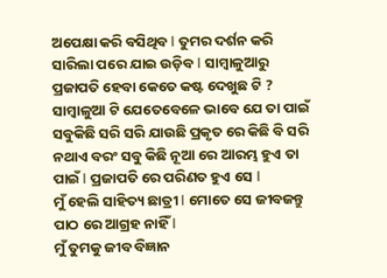ଅପେକ୍ଷା କରି ବସିଥିବ l ତୁମର ଦର୍ଶନ କରି ସାରିଲା ପରେ ଯାଇ ଉଡ଼ିବ l ସାମ୍ବାଳୁଆରୁ ପ୍ରଜାପତି ହେବା କେତେ କଷ୍ଟ ଦେଖୁଛ ଟି ? ସାମ୍ବାଳୁଆ ଟି ଯେତେବେଳେ ଭାବେ ଯେ ତା ପାଇଁ ସବୁକିଛି ସରି ସରି ଯାଉଛି ପ୍ରକୃତ ରେ କିଛି ବି ସରି ନଥାଏ ବରଂ ସବୁ କିଛି ନୂଆ ରେ ଆରମ୍ଭ ହୁଏ ତା ପାଇଁ l ପ୍ରଜାପତି ରେ ପରିଣତ ହୁଏ ସେ l
ମୁଁ ହେଲି ସାହିତ୍ୟ ଛାତ୍ରୀ l ମୋତେ ସେ ଜୀବଜନ୍ତୁ ପାଠ ରେ ଆଗ୍ରହ ନାହିଁ l
ମୁଁ ତୁମକୁ ଜୀବ ବିଜ୍ଞାନ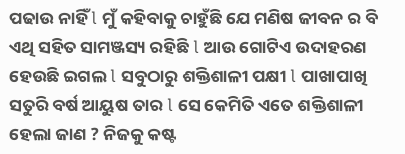ପଢାଉ ନାହିଁ l ମୁଁ କହିବାକୁ ଚାହୁଁଛି ଯେ ମଣିଷ ଜୀବନ ର ବି ଏଥି ସହିତ ସାମଞ୍ଜସ୍ୟ ରହିଛି l ଆଉ ଗୋଟିଏ ଉଦାହରଣ ହେଉଛି ଇଗଲ l ସବୁଠାରୁ ଶକ୍ତିଶାଳୀ ପକ୍ଷୀ l ପାଖାପାଖି ସତୁରି ବର୍ଷ ଆୟୁଷ ତାର l ସେ କେମିତି ଏତେ ଶକ୍ତିଶାଳୀ ହେଲା ଜାଣ ? ନିଜକୁ କଷ୍ଟ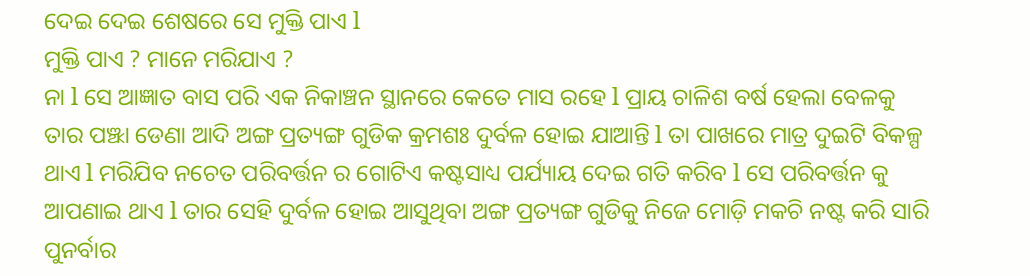ଦେଇ ଦେଇ ଶେଷରେ ସେ ମୁକ୍ତି ପାଏ l
ମୁକ୍ତି ପାଏ ? ମାନେ ମରିଯାଏ ?
ନା l ସେ ଆଜ୍ଞାତ ବାସ ପରି ଏକ ନିକାଞ୍ଚନ ସ୍ଥାନରେ କେତେ ମାସ ରହେ l ପ୍ରାୟ ଚାଳିଶ ବର୍ଷ ହେଲା ବେଳକୁ ତାର ପଞ୍ଝା ଡେଣା ଆଦି ଅଙ୍ଗ ପ୍ରତ୍ୟଙ୍ଗ ଗୁଡିକ କ୍ରମଶଃ ଦୁର୍ବଳ ହୋଇ ଯାଆନ୍ତି l ତା ପାଖରେ ମାତ୍ର ଦୁଇଟି ବିକଳ୍ପ ଥାଏ l ମରିଯିବ ନଚେତ ପରିବର୍ତ୍ତନ ର ଗୋଟିଏ କଷ୍ଟସାଧ୍ୟ ପର୍ଯ୍ୟାୟ ଦେଇ ଗତି କରିବ l ସେ ପରିବର୍ତ୍ତନ କୁ ଆପଣାଇ ଥାଏ l ତାର ସେହି ଦୁର୍ବଳ ହୋଇ ଆସୁଥିବା ଅଙ୍ଗ ପ୍ରତ୍ୟଙ୍ଗ ଗୁଡିକୁ ନିଜେ ମୋଡ଼ି ମକଚି ନଷ୍ଟ କରି ସାରି ପୁନର୍ବାର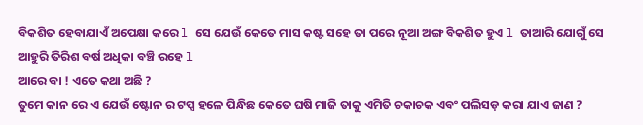ବିକଶିତ ହେବାଯାଏଁ ଅପେକ୍ଷା କରେ l ସେ ଯେଉଁ କେତେ ମାସ କଷ୍ଟ ସହେ ତା ପରେ ନୂଆ ଅଙ୍ଗ ବିକଶିତ ହୁଏ l ତାଆରି ଯୋଗୁଁ ସେ ଆହୁରି ତିରିଶ ବର୍ଷ ଅଧିକା ବଞ୍ଚି ରହେ l
ଆରେ ବା ! ଏତେ କଥା ଅଛି ?
ତୁମେ କାନ ରେ ଏ ଯେଉଁ ଷ୍ଟୋନ ର ଟପ୍ସ ହଳେ ପିନ୍ଧିଛ କେତେ ଘଷି ମାଜି ତାକୁ ଏମିତି ଚକାଚକ ଏବଂ ପଲିସଡ଼ କରା ଯାଏ ଜାଣ ?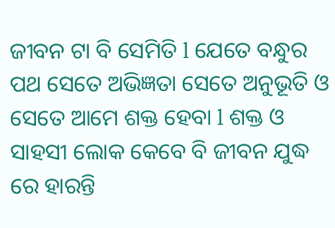ଜୀବନ ଟା ବି ସେମିତି l ଯେତେ ବନ୍ଧୁର ପଥ ସେତେ ଅଭିଜ୍ଞତା ସେତେ ଅନୁଭୂତି ଓ ସେତେ ଆମେ ଶକ୍ତ ହେବା l ଶକ୍ତ ଓ ସାହସୀ ଲୋକ କେବେ ବି ଜୀବନ ଯୁଦ୍ଧ ରେ ହାରନ୍ତି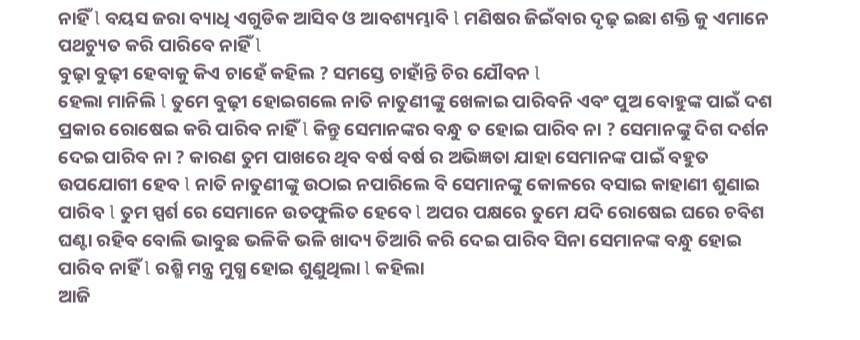ନାହିଁ l ବୟସ ଜରା ବ୍ୟାଧି ଏଗୁଡିକ ଆସିବ ଓ ଆବଶ୍ୟମ୍ଭାବି l ମଣିଷର ଜିଇଁବାର ଦୃଢ଼ ଇଛା ଶକ୍ତି କୁ ଏମାନେ ପଥଚ୍ୟୁତ କରି ପାରିବେ ନାହିଁ l
ବୁଢ଼ା ବୁଢ଼ୀ ହେବାକୁ କିଏ ଚାହେଁ କହିଲ ? ସମସ୍ତେ ଚାହାଁନ୍ତି ଚିର ଯୌବନ l
ହେଲା ମାନିଲି l ତୁମେ ବୁଢ଼ୀ ହୋଇଗଲେ ନାତି ନାତୁଣୀଙ୍କୁ ଖେଳାଇ ପାରିବନି ଏବଂ ପୁଅ ବୋହୁଙ୍କ ପାଇଁ ଦଶ ପ୍ରକାର ରୋଷେଇ କରି ପାରିବ ନାହିଁ l କିନ୍ତୁ ସେମାନଙ୍କର ବନ୍ଧୁ ତ ହୋଇ ପାରିବ ନା ? ସେମାନଙ୍କୁ ଦିଗ ଦର୍ଶନ ଦେଇ ପାରିବ ନା ? କାରଣ ତୁମ ପାଖରେ ଥିବ ବର୍ଷ ବର୍ଷ ର ଅଭିଜ୍ଞତା ଯାହା ସେମାନଙ୍କ ପାଇଁ ବହୁତ ଉପଯୋଗୀ ହେବ l ନାତି ନାତୁଣୀଙ୍କୁ ଉଠାଇ ନପାରିଲେ ବି ସେମାନଙ୍କୁ କୋଳରେ ବସାଇ କାହାଣୀ ଶୁଣାଇ ପାରିବ l ତୁମ ସ୍ପର୍ଶ ରେ ସେମାନେ ଉତଫୁଲିତ ହେବେ l ଅପର ପକ୍ଷରେ ତୁମେ ଯଦି ରୋଷେଇ ଘରେ ଚବିଶ ଘଣ୍ଟା ରହିବ ବୋଲି ଭାବୁଛ ଭଳିକି ଭଳି ଖାଦ୍ୟ ତିଆରି କରି ଦେଇ ପାରିବ ସିନା ସେମାନଙ୍କ ବନ୍ଧୁ ହୋଇ ପାରିବ ନାହିଁ l ରଶ୍ମି ମନ୍ତ୍ର ମୁଗ୍ଧ ହୋଇ ଶୁଣୁଥିଲା l କହିଲା
ଆଜି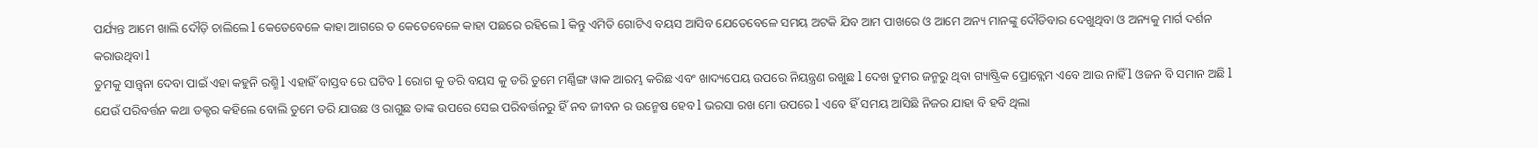ପର୍ଯ୍ୟନ୍ତ ଆମେ ଖାଲି ଦୌଡ଼ି ଚାଲିଲେ l କେତେବେଳେ କାହା ଆଗରେ ତ କେତେବେଳେ କାହା ପଛରେ ରହିଲେ l କିନ୍ତୁ ଏମିତି ଗୋଟିଏ ବୟସ ଆସିବ ଯେତେବେଳେ ସମୟ ଅଟକି ଯିବ ଆମ ପାଖରେ ଓ ଆମେ ଅନ୍ୟ ମାନଙ୍କୁ ଦୌଡିବାର ଦେଖୁଥିବା ଓ ଅନ୍ୟକୁ ମାର୍ଗ ଦର୍ଶନ କରାଉଥିବା l
ତୁମକୁ ସାନ୍ତ୍ୱନା ଦେବା ପାଇଁ ଏହା କହୁନି ରଶ୍ମି l ଏହାହିଁ ବାସ୍ତବ ରେ ଘଟିବ l ରୋଗ କୁ ଡରି ବୟସ କୁ ଡରି ତୁମେ ମର୍ଣ୍ଣିଙ୍ଗ ୱାକ ଆରମ୍ଭ କରିଛ ଏବଂ ଖାଦ୍ୟପେୟ ଉପରେ ନିୟନ୍ତ୍ରଣ ରଖୁଛ l ଦେଖ ତୁମର ଜନ୍ମରୁ ଥିବା ଗ୍ୟାଷ୍ଟ୍ରିକ ପ୍ରୋବ୍ଲେମ ଏବେ ଆଉ ନାହିଁ l ଓଜନ ବି ସମାନ ଅଛି l ଯେଉଁ ପରିବର୍ତ୍ତନ କଥା ଡକ୍ଟର କହିଲେ ବୋଲି ତୁମେ ଡରି ଯାଉଛ ଓ ରାଗୁଛ ତାଙ୍କ ଉପରେ ସେଇ ପରିବର୍ତ୍ତନରୁ ହିଁ ନବ ଜୀବନ ର ଉନ୍ମେଷ ହେବ l ଭରସା ରଖ ମୋ ଉପରେ l ଏବେ ହିଁ ସମୟ ଆସିଛି ନିଜର ଯାହା ବି ହବି ଥିଲା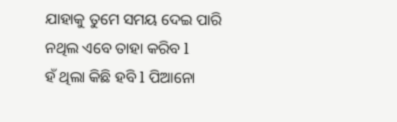ଯାହାକୁ ତୁମେ ସମୟ ଦେଇ ପାରି ନଥିଲ ଏବେ ତାହା କରିବ l
ହଁ ଥିଲା କିଛି ହବି l ପିଆନୋ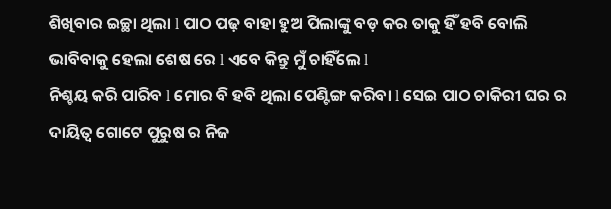ଶିଖିବାର ଇଚ୍ଛା ଥିଲା l ପାଠ ପଢ଼ ବାହା ହୁଅ ପିଲାଙ୍କୁ ବଡ଼ କର ତାକୁ ହିଁ ହବି ବୋଲି ଭାବିବାକୁ ହେଲା ଶେଷ ରେ l ଏବେ କିନ୍ତୁ ମୁଁ ଚାହିଁଲେ l
ନିଶ୍ଚୟ କରି ପାରିବ l ମୋର ବି ହବି ଥିଲା ପେଣ୍ଟିଙ୍ଗ କରିବା l ସେଇ ପାଠ ଚାକିରୀ ଘର ର ଦାୟିତ୍ୱ ଗୋଟେ ପୁରୁଷ ର ନିଜ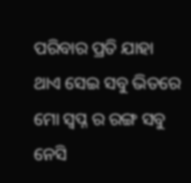ପରିବାର ପ୍ରତି ଯାହା ଥାଏ ସେଇ ସବୁ ଭିତରେ ମୋ ସ୍ବପ୍ନ ର ରଙ୍ଗ ସବୁ ନେସି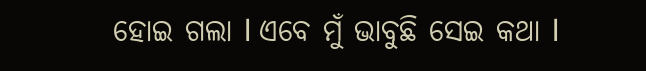ହୋଇ ଗଲା l ଏବେ ମୁଁ ଭାବୁଛି ସେଇ କଥା l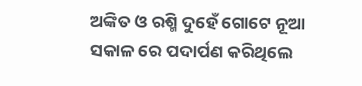ଅଙ୍କିତ ଓ ରଶ୍ମି ଦୁହେଁ ଗୋଟେ ନୂଆ ସକାଳ ରେ ପଦାର୍ପଣ କରିଥିଲେ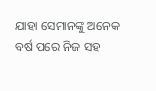ଯାହା ସେମାନଙ୍କୁ ଅନେକ ବର୍ଷ ପରେ ନିଜ ସହ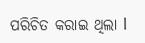ପରିଚିତ କରାଇ ଥିଲା l